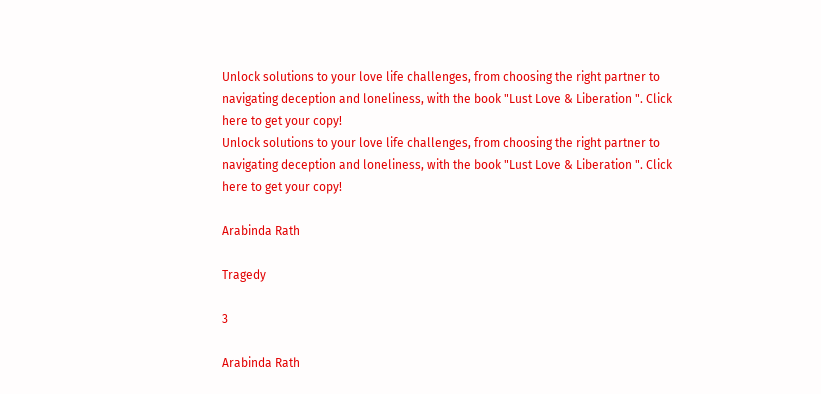Unlock solutions to your love life challenges, from choosing the right partner to navigating deception and loneliness, with the book "Lust Love & Liberation ". Click here to get your copy!
Unlock solutions to your love life challenges, from choosing the right partner to navigating deception and loneliness, with the book "Lust Love & Liberation ". Click here to get your copy!

Arabinda Rath

Tragedy

3

Arabinda Rath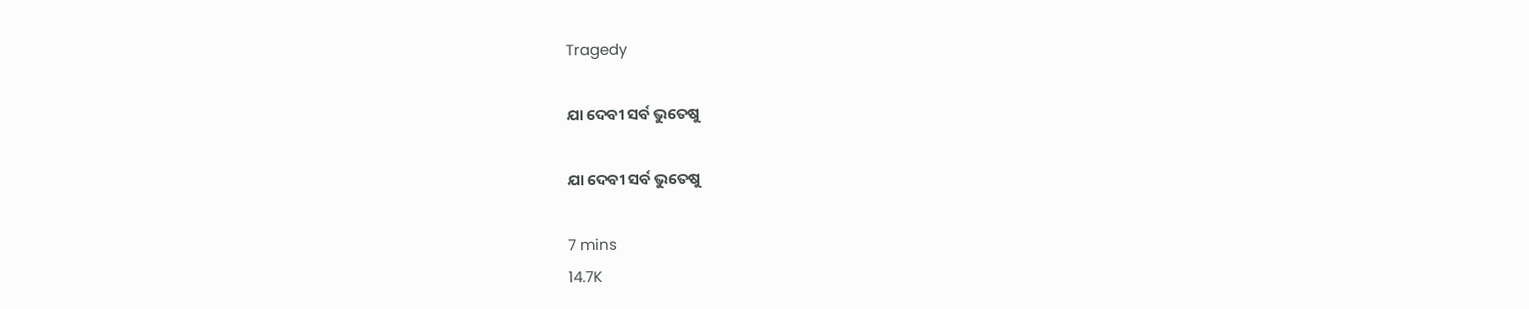Tragedy

ଯା ଦେବୀ ସର୍ବ ଭୁତେଷୁ

ଯା ଦେବୀ ସର୍ବ ଭୁତେଷୁ

7 mins
14.7K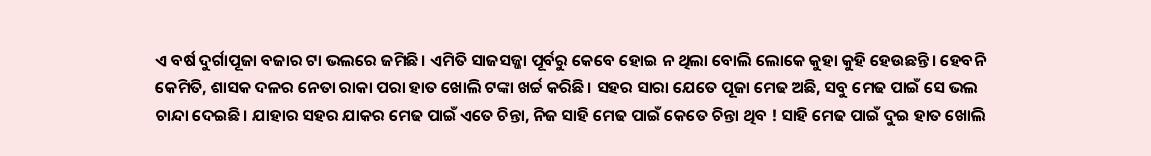ଏ ବର୍ଷ ଦୁର୍ଗାପୂଜା ବଜାର ଟା ଭଲରେ ଜମିଛି। ଏମିତି ସାଜସଜ୍ଜା ପୂର୍ବରୁ କେବେ ହୋଇ ନ ଥିଲା ବୋଲି ଲୋକେ କୁହା କୁହି ହେଉଛନ୍ତି। ହେବନି କେମିତି, ଶାସକ ଦଳର ନେତା ରାକା ପରା ହାତ ଖୋଲି ଟଙ୍କା ଖର୍ଚ୍ଚ କରିଛି। ସହର ସାରା ଯେତେ ପୂଜା ମେଢ ଅଛି, ସବୁ ମେଢ ପାଇଁ ସେ ଭଲ ଚାନ୍ଦା ଦେଇଛି। ଯାହାର ସହର ଯାକର ମେଢ ପାଇଁ ଏତେ ଚିନ୍ତା, ନିଜ ସାହି ମେଢ ପାଇଁ କେତେ ଚିନ୍ତା ଥିବ ! ସାହି ମେଢ ପାଇଁ ଦୁଇ ହାତ ଖୋଲି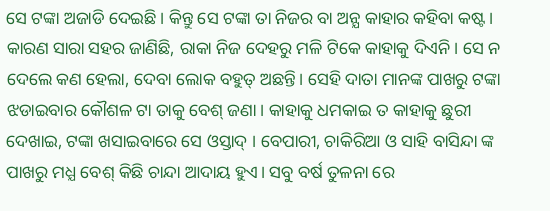ସେ ଟଙ୍କା ଅଜାଡି ଦେଇଛି। କିନ୍ତୁ ସେ ଟଙ୍କା ତା ନିଜର ବା ଅନ୍ଯ କାହାର କହିବା କଷ୍ଟ। କାରଣ ସାରା ସହର ଜାଣିଛି, ରାକା ନିଜ ଦେହରୁ ମଳି ଟିକେ କାହାକୁ ଦିଏନି। ସେ ନ ଦେଲେ କଣ ହେଲା, ଦେବା ଲୋକ ବହୁତ୍ ଅଛନ୍ତି। ସେହି ଦାତା ମାନଙ୍କ ପାଖରୁ ଟଙ୍କା ଝଡାଇବାର କୌଶଳ ଟା ତାକୁ ବେଶ୍ ଜଣା। କାହାକୁ ଧମକାଇ ତ କାହାକୁ ଛୁରୀ ଦେଖାଇ, ଟଙ୍କା ଖସାଇବାରେ ସେ ଓସ୍ତାଦ୍ । ବେପାରୀ, ଚାକିରିଆ ଓ ସାହି ବାସିନ୍ଦା ଙ୍କ ପାଖରୁ ମଧ୍ଯ ବେଶ୍ କିଛି ଚାନ୍ଦା ଆଦାୟ ହୁଏ। ସବୁ ବର୍ଷ ତୁଳନା ରେ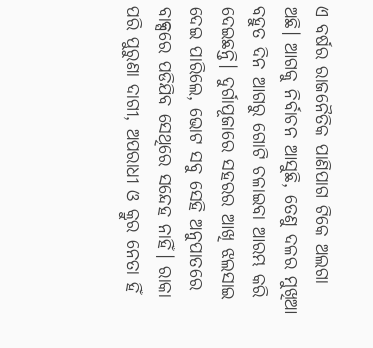ଏ ବର୍ଷର ରାଜନୈତିକ ପାଣିପାଗ ଟିକେ ଅଲଗା ଅଛି। ଆଗକୁ ନିର୍ବାଚନ ଆସୁଛି, ତେଣୁ ଦଳର ମୁଖିଆ ବହୁତ ଦିନ ଆଗରୁ ଗୋଟି ଚଳାଇବା ଆରମ୍ଭ କରି ଦେଇଛନ୍ତି। ଦୁର୍ଗାପୂଜାରେ ସହରର ଆଖି ଝଲସାଇ ଦେଇ ପାରିଲେ, ଭୋଟ ସବୁ ସେହି ଅନୁପାତରେ ବାକ୍ସରେ ପଡିଯିବ ସେଥିରେ ସନ୍ଦେହ ନାହିଁ। ରାକା ପରି ପୁରୁଣା ଦାଗୀ, ଅପରାଧୀ ଓ କ୍ରୁର ନେତା ହିଁ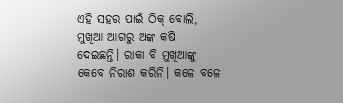ଏହି ସହର ପାଇଁ ଠିକ୍ ବୋଲି, ମୁଖିଆ ଆଗରୁ ଅଙ୍କ କଷି ଦେଇଛନ୍ତି। ରାକା ବି ମୁଖିଆଙ୍କୁ କେବେ ନିରାଶ କରିନି। କଳେ ବଳେ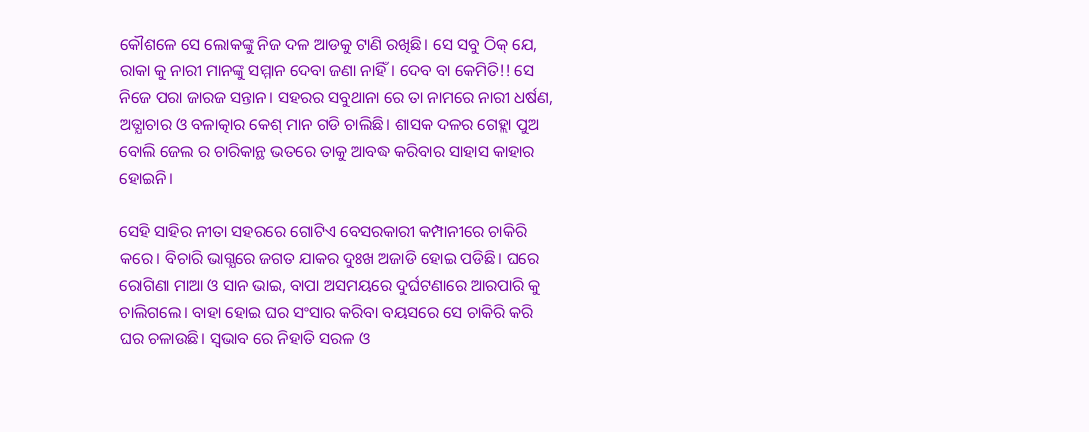କୌଶଳେ ସେ ଲୋକଙ୍କୁ ନିଜ ଦଳ ଆଡକୁ ଟାଣି ରଖିଛି। ସେ ସବୁ ଠିକ୍ ଯେ, ରାକା କୁ ନାରୀ ମାନଙ୍କୁ ସମ୍ମାନ ଦେବା ଜଣା ନାହିଁ। ଦେବ ବା କେମିତି!! ସେ ନିଜେ ପରା ଜାରଜ ସନ୍ତାନ। ସହରର ସବୁଥାନା ରେ ତା ନାମରେ ନାରୀ ଧର୍ଷଣ, ଅତ୍ଯାଚାର ଓ ବଳାତ୍କାର କେଶ୍ ମାନ ଗଡି ଚାଲିଛି। ଶାସକ ଦଳର ଗେହ୍ଲା ପୁଅ ବୋଲି ଜେଲ ର ଚାରିକାନ୍ଥ ଭତରେ ତାକୁ ଆବଦ୍ଧ କରିବାର ସାହାସ କାହାର ହୋଇନି।

ସେହି ସାହିର ନୀତା ସହରରେ ଗୋଟିଏ ବେସରକାରୀ କମ୍ପାନୀରେ ଚାକିରି କରେ। ବିଚାରି ଭାଗ୍ଯରେ ଜଗତ ଯାକର ଦୁଃଖ ଅଜାଡି ହୋଇ ପଡିଛି। ଘରେ ରୋଗିଣା ମାଆ ଓ ସାନ ଭାଇ, ବାପା ଅସମୟରେ ଦୁର୍ଘଟଣାରେ ଆରପାରି କୁ ଚାଲିଗଲେ। ବାହା ହୋଇ ଘର ସଂସାର କରିବା ବୟସରେ ସେ ଚାକିରି କରି ଘର ଚଳାଉଛି। ସ୍ବଭାବ ରେ ନିହାତି ସରଳ ଓ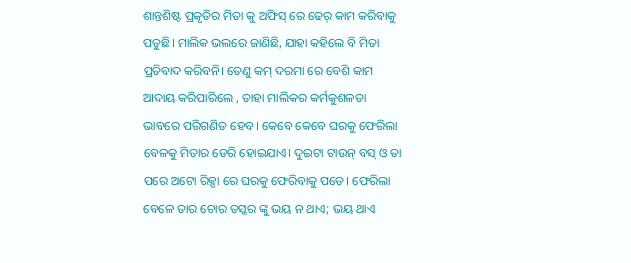ଶାନ୍ତଶିଷ୍ଟ ପ୍ରକୃତିର ମିତା କୁ ଅଫିସ୍ ରେ ଢେର୍ କାମ କରିବାକୁ ପଡୁଛି। ମାଲିକ ଭଲରେ ଜାଣିଛି, ଯାହା କହିଲେ ବି ମିତା ପ୍ରତିବାଦ କରିବନି। ତେଣୁ କମ୍ ଦରମା ରେ ବେଶି କାମ ଆଦାୟ କରିପାରିଲେ , ତାହା ମାଲିକର କର୍ମକୁଶଳତା ଭାବରେ ପରିଗଣିତ ହେବ। କେବେ କେବେ ଘରକୁ ଫେରିଲା ବେଳକୁ ମିତାର ଡେରି ହୋଇଯାଏ। ଦୁଇଟା ଟାଉନ୍ ବସ୍ ଓ ତା ପରେ ଅଟୋ ରିକ୍ସା ରେ ଘରକୁ ଫେରିବାକୁ ପଡେ। ଫେରିଲା ବେଳେ ତାର ଚୋର ତସ୍କର ଙ୍କୁ ଭୟ ନ ଥାଏ; ଭୟ ଥାଏ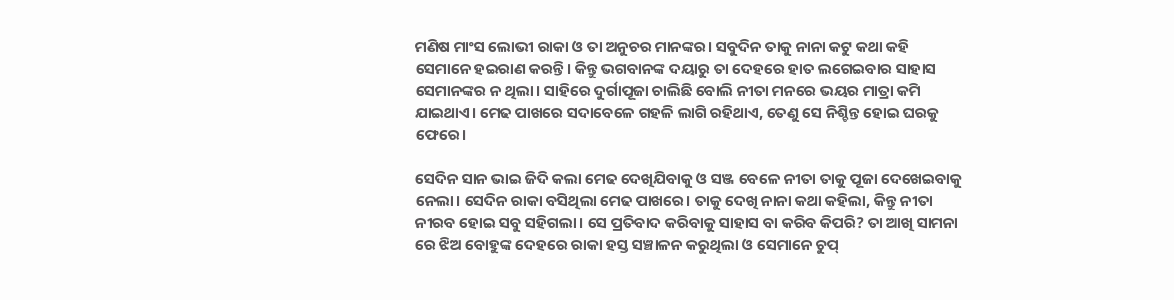ମଣିଷ ମାଂସ ଲୋଭୀ ରାକା ଓ ତା ଅନୁଚର ମାନଙ୍କର। ସବୁଦିନ ତାକୁ ନାନା କଟୁ କଥା କହି ସେମାନେ ହଇରାଣ କରନ୍ତି। କିନ୍ତୁ ଭଗବାନଙ୍କ ଦୟାରୁ ତା ଦେହରେ ହାତ ଲଗେଇବାର ସାହାସ ସେମାନଙ୍କର ନ ଥିଲା। ସାହିରେ ଦୁର୍ଗାପୂଜା ଚାଲିଛି ବୋଲି ନୀତା ମନରେ ଭୟର ମାତ୍ରା କମି ଯାଇଥାଏ। ମେଢ ପାଖରେ ସଦାବେଳେ ଗହଳି ଲାଗି ରହିଥାଏ, ତେଣୁ ସେ ନିଶ୍ଚିନ୍ତ ହୋଇ ଘରକୁ ଫେରେ।

ସେଦିନ ସାନ ଭାଇ ଜିଦି କଲା ମେଢ ଦେଖିଯିବାକୁ ଓ ସଞ୍ଜ ବେଳେ ନୀତା ତାକୁ ପୂଜା ଦେଖେଇବାକୁ ନେଲା। ସେଦିନ ରାକା ବସିଥିଲା ମେଢ ପାଖରେ। ତାକୁ ଦେଖି ନାନା କଥା କହିଲା, କିନ୍ତୁ ନୀତା ନୀରବ ହୋଇ ସବୁ ସହିଗଲା। ସେ ପ୍ରତିବାଦ କରିବାକୁ ସାହାସ ବା କରିବ କିପରି? ତା ଆଖି ସାମନା ରେ ଝିଅ ବୋହୁଙ୍କ ଦେହରେ ରାକା ହସ୍ତ ସଞ୍ଚାଳନ କରୁଥିଲା ଓ ସେମାନେ ଚୁପ୍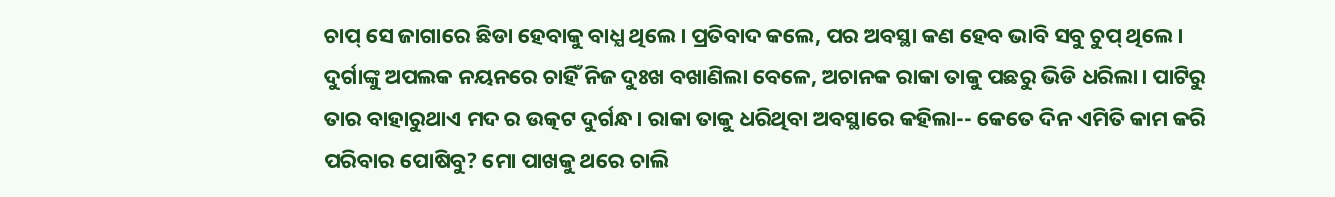ଚାପ୍ ସେ ଜାଗାରେ ଛିଡା ହେବାକୁ ବାଧ୍ଯ ଥିଲେ। ପ୍ରତିବାଦ କଲେ, ପର ଅବସ୍ଥା କଣ ହେବ ଭାବି ସବୁ ଚୁପ୍ ଥିଲେ। ଦୁର୍ଗାଙ୍କୁ ଅପଲକ ନୟନରେ ଚାହିଁ ନିଜ ଦୁଃଖ ବଖାଣିଲା ବେଳେ, ଅଚାନକ ରାକା ତାକୁ ପଛରୁ ଭିଡି ଧରିଲା। ପାଟିରୁ ତାର ବାହାରୁଥାଏ ମଦ ର ଉତ୍କଟ ଦୁର୍ଗନ୍ଧ। ରାକା ତାକୁ ଧରିଥିବା ଅବସ୍ଥାରେ କହିଲା-- କେତେ ଦିନ ଏମିତି କାମ କରି ପରିବାର ପୋଷିବୁ? ମୋ ପାଖକୁ ଥରେ ଚାଲି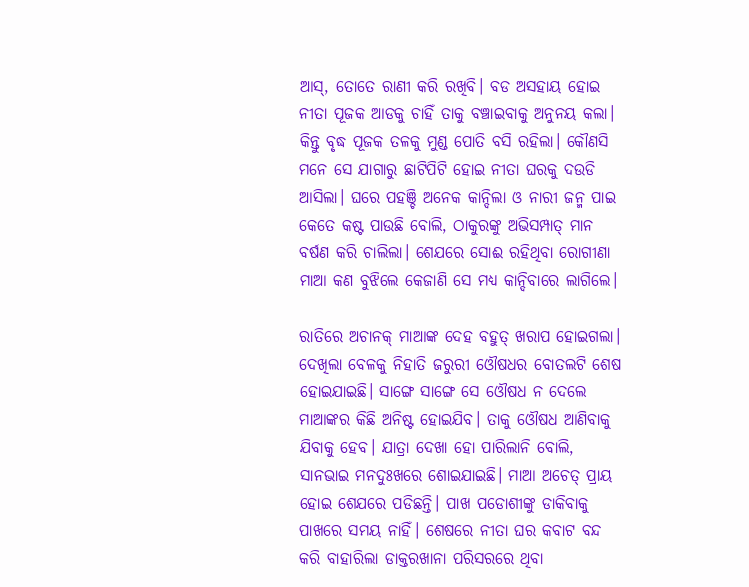ଆସ୍, ତୋତେ ରାଣୀ କରି ରଖିବି। ବଡ ଅସହାୟ ହୋଇ ନୀତା ପୂଜକ ଆଡକୁ ଚାହିଁ ତାକୁ ବଞ୍ଚାଇବାକୁ ଅନୁନୟ କଲା। କିନ୍ତୁ ବୃଦ୍ଧ ପୂଜକ ତଳକୁ ମୁଣ୍ଡ ପୋତି ବସି ରହିଲା। କୌଣସି ମନେ ସେ ଯାଗାରୁ ଛାଟିପିଟି ହୋଇ ନୀତା ଘରକୁ ଦଉଡି ଆସିଲା। ଘରେ ପହଞ୍ଚି ଅନେକ କାନ୍ଦିଲା ଓ ନାରୀ ଜନ୍ମ ପାଇ କେତେ କଷ୍ଟ ପାଉଛି ବୋଲି, ଠାକୁରଙ୍କୁ ଅଭିସମ୍ପାତ୍ ମାନ ବର୍ଷଣ କରି ଚାଲିଲା। ଶେଯରେ ସୋଈ ରହିଥିବା ରୋଗୀଣା ମାଆ କଣ ବୁଝିଲେ କେଜାଣି ସେ ମଧ୍ଯ କାନ୍ଦିବାରେ ଲାଗିଲେ।

ରାତିରେ ଅଚାନକ୍ ମାଆଙ୍କ ଦେହ ବହୁତ୍ ଖରାପ ହୋଇଗଲା। ଦେଖିଲା ବେଳକୁ ନିହାତି ଜରୁରୀ ଓୌଷଧର ବୋତଲଟି ଶେଷ ହୋଇଯାଇଛି। ସାଙ୍ଗେ ସାଙ୍ଗେ ସେ ଓୌଷଧ ନ ଦେଲେ ମାଆଙ୍କର କିଛି ଅନିଷ୍ଟ ହୋଇଯିବ। ତାକୁ ଓୌଷଧ ଆଣିବାକୁ ଯିବାକୁ ହେବ। ଯାତ୍ରା ଦେଖା ହୋ ପାରିଲାନି ବୋଲି, ସାନଭାଇ ମନଦୁଃଖରେ ଶୋଇଯାଇଛି। ମାଆ ଅଚେତ୍ ପ୍ରାୟ ହୋଇ ଶେଯରେ ପଡିଛନ୍ତି। ପାଖ ପଡୋଶୀଙ୍କୁ ଡାକିବାକୁ ପାଖରେ ସମୟ ନାହିଁ। ଶେଷରେ ନୀତା ଘର କବାଟ ବନ୍ଦ କରି ବାହାରିଲା ଡାକ୍ତରଖାନା ପରିସରରେ ଥିବା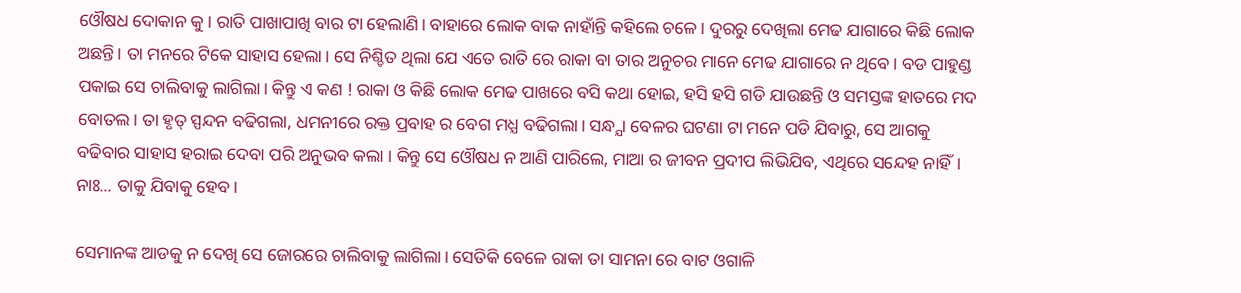ଓୌଷଧ ଦୋକାନ କୁ। ରାତି ପାଖାପାଖି ବାର ଟା ହେଲାଣି। ବାହାରେ ଲୋକ ବାକ ନାହାଁନ୍ତି କହିଲେ ଚଳେ। ଦୁରରୁ ଦେଖିଲା ମେଢ ଯାଗାରେ କିଛି ଲୋକ ଅଛନ୍ତି। ତା ମନରେ ଟିକେ ସାହାସ ହେଲା। ସେ ନିଶ୍ଚିତ ଥିଲା ଯେ ଏତେ ରାତି ରେ ରାକା ବା ତାର ଅନୁଚର ମାନେ ମେଢ ଯାଗାରେ ନ ଥିବେ। ବଡ ପାହୁଣ୍ଡ ପକାଇ ସେ ଚାଲିବାକୁ ଲାଗିଲା। କିନ୍ତୁ ଏ କଣ ! ରାକା ଓ କିଛି ଲୋକ ମେଢ ପାଖରେ ବସି କଥା ହୋଇ, ହସି ହସି ଗଡି ଯାଉଛନ୍ତି ଓ ସମସ୍ତଙ୍କ ହାତରେ ମଦ ବୋତଲ। ତା ହୃତ୍ ସ୍ପନ୍ଦନ ବଢିଗଲା, ଧମନୀରେ ରକ୍ତ ପ୍ରବାହ ର ବେଗ ମଧ୍ଯ ବଢିଗଲା। ସନ୍ଧ୍ଯା ବେଳର ଘଟଣା ଟା ମନେ ପଡି ଯିବାରୁ, ସେ ଆଗକୁ ବଢିବାର ସାହାସ ହରାଇ ଦେବା ପରି ଅନୁଭବ କଲା । କିନ୍ତୁ ସେ ଓୌଷଧ ନ ଆଣି ପାରିଲେ, ମାଆ ର ଜୀବନ ପ୍ରଦୀପ ଲିଭିଯିବ, ଏଥିରେ ସନ୍ଦେହ ନାହିଁ। ନାଃ... ତାକୁ ଯିବାକୁ ହେବ।

ସେମାନଙ୍କ ଆଡକୁ ନ ଦେଖି ସେ ଜୋରରେ ଚାଲିବାକୁ ଲାଗିଲା। ସେତିକି ବେଳେ ରାକା ତା ସାମନା ରେ ବାଟ ଓଗାଳି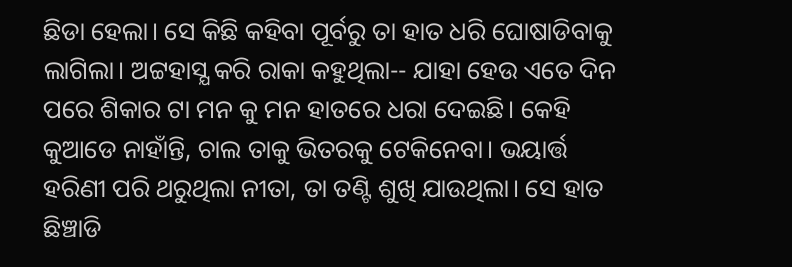ଛିଡା ହେଲା। ସେ କିଛି କହିବା ପୂର୍ବରୁ ତା ହାତ ଧରି ଘୋଷାଡିବାକୁ ଲାଗିଲା। ଅଟ୍ଟହାସ୍ଯ କରି ରାକା କହୁଥିଲା-- ଯାହା ହେଉ ଏତେ ଦିନ ପରେ ଶିକାର ଟା ମନ କୁ ମନ ହାତରେ ଧରା ଦେଇଛି। କେହି କୁଆଡେ ନାହାଁନ୍ତି, ଚାଲ ତାକୁ ଭିତରକୁ ଟେକିନେବା। ଭୟାର୍ତ୍ତ ହରିଣୀ ପରି ଥରୁଥିଲା ନୀତା, ତା ତଣ୍ଟି ଶୁଖି ଯାଉଥିଲା। ସେ ହାତ ଛିଞ୍ଚାଡି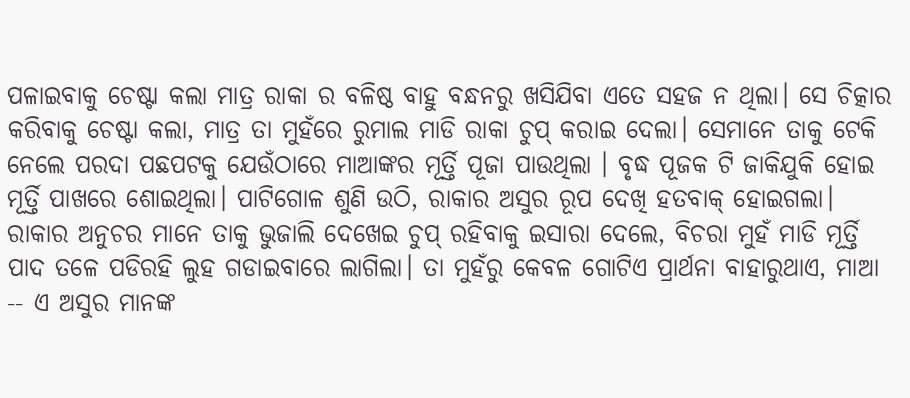ପଳାଇବାକୁ ଚେଷ୍ଟା କଲା ମାତ୍ର ରାକା ର ବଳିଷ୍ଠ ବାହୁ ବନ୍ଧନରୁ ଖସିଯିବା ଏତେ ସହଜ ନ ଥିଲା। ସେ ଚିତ୍କାର କରିବାକୁ ଚେଷ୍ଟା କଲା, ମାତ୍ର ତା ମୁହଁରେ ରୁମାଲ ମାଡି ରାକା ଚୁପ୍ କରାଇ ଦେଲା। ସେମାନେ ତାକୁ ଟେକି ନେଲେ ପରଦା ପଛପଟକୁ ଯେଉଁଠାରେ ମାଆଙ୍କର ମୂର୍ତ୍ତି ପୂଜା ପାଉଥିଲା । ବୃଦ୍ଧ ପୂଜକ ଟି ଜାକିଯୁକି ହୋଇ ମୂର୍ତ୍ତି ପାଖରେ ଶୋଇଥିଲା। ପାଟିଗୋଳ ଶୁଣି ଉଠି, ରାକାର ଅସୁର ରୂପ ଦେଖି ହତବାକ୍ ହୋଇଗଲା। ରାକାର ଅନୁଚର ମାନେ ତାକୁ ଭୁଜାଲି ଦେଖେଇ ଚୁପ୍ ରହିବାକୁ ଇସାରା ଦେଲେ, ବିଚରା ମୁହଁ ମାଡି ମୂର୍ତ୍ତି ପାଦ ତଳେ ପଡିରହି ଲୁହ ଗଡାଇବାରେ ଲାଗିଲା। ତା ମୁହଁରୁ କେବଳ ଗୋଟିଏ ପ୍ରାର୍ଥନା ବାହାରୁଥାଏ, ମାଆ -- ଏ ଅସୁର ମାନଙ୍କ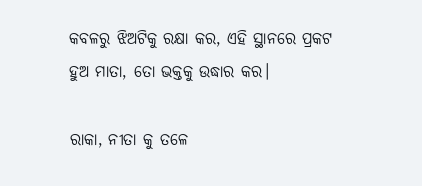କବଳରୁ ଝିଅଟିକୁ ରକ୍ଷା କର, ଏହି ସ୍ଥାନରେ ପ୍ରକଟ ହୁଅ ମାତା, ତୋ ଭକ୍ତକୁ ଉଦ୍ଧାର କର।

ରାକା, ନୀତା କୁ ତଳେ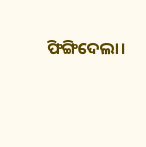ଫିଙ୍ଗିଦେଲା।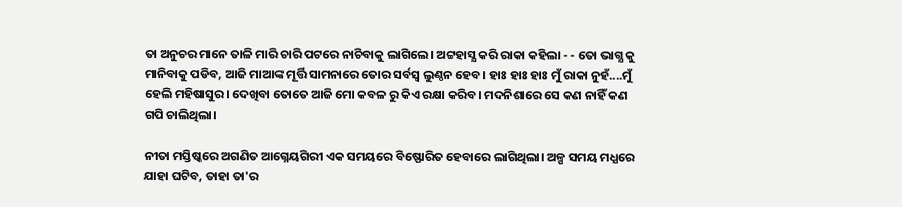ତା ଅନୁଚର ମାନେ ତାଳି ମାରି ଚାରି ପଟରେ ନାଚିବାକୁ ଲାଗିଲେ। ଅଟ୍ଟହାସ୍ଯ କରି ରାକା କହିଲା - - ତୋ ଭାଗ୍ଯ କୁ ମାନିବାକୁ ପଡିବ, ଆଜି ମାଆଙ୍କ ମୂର୍ତ୍ତି ସାମନାରେ ତୋର ସର୍ବସ୍ବ ଲୁଣ୍ଠନ ହେବ। ହାଃ ହାଃ ହାଃ ମୁଁ ରାକା ନୁହଁ....ମୁଁ ହେଲି ମହିଷାସୁର। ଦେଖିବା ତୋତେ ଆଜି ମୋ କବଳ ରୁ କିଏ ରକ୍ଷା କରିବ। ମଦନିଶାରେ ସେ କଣ ନାହିଁ କଣ ଗପି ଚାଲିଥିଲା।

ନୀତା ମସ୍ତିଷ୍କରେ ଅଗଣିତ ଆଗ୍ନେୟଗିରୀ ଏକ ସମୟରେ ବିଷ୍ଫୋରିତ ହେବାରେ ଲାଗିଥିଲା। ଅଳ୍ପ ସମୟ ମଧ୍ଯରେ ଯାହା ଘଟିବ, ତାହା ତା'ର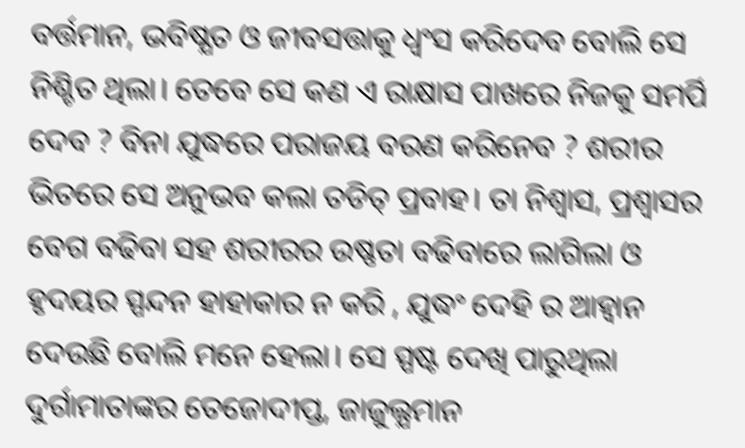ବର୍ତ୍ତମାନ, ଭବିଷ୍ଯତ ଓ ଜୀବସତ୍ତାକୁ ଧ୍ବଂସ କରିଦେବ ବୋଲି ସେ ନିଶ୍ଚିତ ଥିଲା। ତେବେ ସେ କଣ ଏ ରାକ୍ଷାସ ପାଖରେ ନିଜକୁ ସମର୍ପି ଦେବ ? ବିନା ଯୁଦ୍ଧରେ ପରାଜୟ ବରଣ କରିନେବ ? ଶରୀର ଭିତରେ ସେ ଅନୁଭବ କଲା ତଡିତ୍ ପ୍ରବାହ। ତା ନିଶ୍ବାସ, ପ୍ରଶ୍ବାସର ବେଗ ବଢିବା ସହ ଶରୀରର ଉଷ୍ଣତା ବଢିବାରେ ଲାଗିଲା ଓ ହୃଦୟର ସ୍ପନ୍ଦନ ହାହାକାର ନ କରି , ଯୁଦ୍ଧଂ ଦେହି ର ଆହ୍ବାନ ଦେଉଛି ବୋଲି ମନେ ହେଲା। ସେ ସ୍ପଷ୍ଟ ଦେଖି ପାରୁଥିଲା ଦୁର୍ଗାମାତାଙ୍କର ତେଜୋଦୀପ୍ତ, ଜାଜୁଲ୍ଯମାନ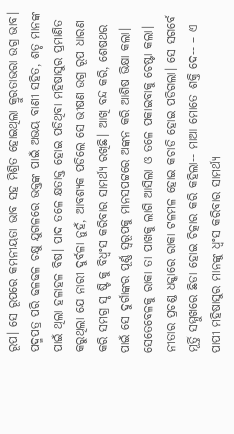ରୂପ। ସେ ରୂପରେ କମନୀୟତା ଭାବ ସହ ମିଶ୍ରିତ ହୋଇଥିଲା କ୍ରୁରତାଭରା ଉଗ୍ର ଭାବ। ପଦ୍ମପତ୍ର ପରି ଢଳଢଳ ଚକ୍ଷୁ ଯୁଗଳରେ ଭକ୍ତଙ୍କ ପାଇଁ ଅଭୟ ବାଣୀ ସହିତ, ଶତୃ ମାନଙ୍କ ପାଇଁ ଥିଲା ହଳାହଳ ବିଷ। ପାଦ ତଳେ କ୍ଷତାକ୍ତ ହୋଇ ପଡିଥିବା ମହିଷାସୁର ପ୍ରମାଣିତ କରୁଥିଲା ଯେ ନାରୀ ଦୁର୍ବଳା ନୁହଁ, ଆବଶ୍ଯକ ପଡିଲେ ସେ ଭୀଷଣ ଉଗ୍ର ରୂପ ଧାରଣ କରି ସମଗ୍ର ସୃ ଷ୍ଟି କୁ ବିଧ୍ବଂସ କରିବାର ସାମର୍ଥ୍ଯ ରଖିଛି। ଆଖି ବନ୍ଦ କରି, ଶେଷଥର ପାଇଁ ସେ ଦୁର୍ଗାଙ୍କର ପୂର୍ଣ୍ଣ ସ୍ବରୂପକୁ ମାନସପଟ୍ଟରେ ଅଙ୍କନ କରି ଆଶିଷ ଭିକ୍ଷା କଲା। ସେତେବେଳକୁ ରାକା ତା ପାଖକୁ ଲାଗି ଆସିଲା ଓ ତଳେ ପକାଇବାକୁ ଚେଷ୍ଟା କଲା। ନୀତାର ପ୍ରଚଣ୍ଡ ଧକ୍କାରେ ରାକା ଟଳମଳ ହୋଇ କଚାଡି ହୋଇ ପଡିଗଲା। ସେ ସଗର୍ବେ ମୂର୍ତ୍ତି ସମ୍ମୁଖରେ ଛିଡା ହୋଇ ଚିତ୍କାର କରି କହିଲା-- ମାଆ ମୋତେ ଶକ୍ତି ଦେ-- – ଏ ପାପୀ ମହିଷାସୁର ମାନଙ୍କୁ ଧ୍ବଂସ କରିବାର ସାମର୍ଥ୍ଯ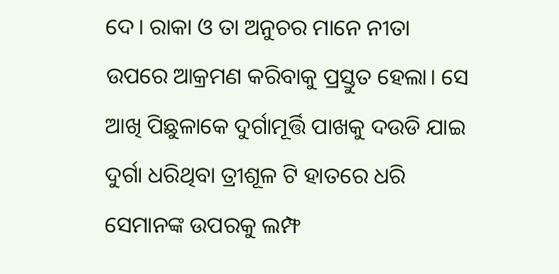ଦେ। ରାକା ଓ ତା ଅନୁଚର ମାନେ ନୀତା ଉପରେ ଆକ୍ରମଣ କରିବାକୁ ପ୍ରସ୍ତୁତ ହେଲା। ସେ ଆଖି ପିଛୁଳାକେ ଦୁର୍ଗାମୂର୍ତ୍ତି ପାଖକୁ ଦଉଡି ଯାଇ ଦୁର୍ଗା ଧରିଥିବା ତ୍ରୀଶୂଳ ଟି ହାତରେ ଧରି ସେମାନଙ୍କ ଉପରକୁ ଲମ୍ଫ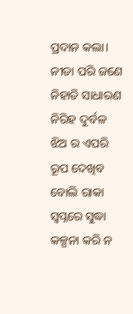ପ୍ରଦାନ କଲା। ନୀତା ପରି ଜଣେ ନିହାତି ସାଧାରଣ ନିରିହ ଦୁର୍ବଳ ଝିଅ ର ଏପରି ରୂପ ଦେଖିବ ବୋଲି ରାକା ସ୍ବପ୍ନରେ ସୁଦ୍ଧା କଳ୍ପନା କରି ନ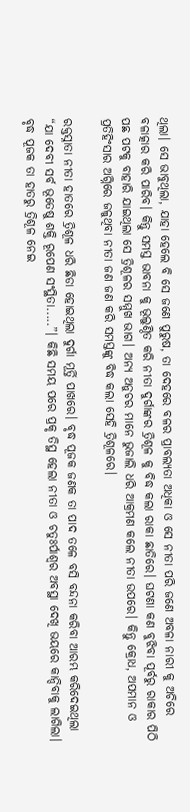ଥିଲା। ସେ ଭାବୁଥିଲା, ଯାହା ହେଲେ ବି ସେ ଜଣେ ପୁରୁଷ, ତା ଦେହରେ ବଳର ପ୍ରାବଲ୍ଯତା ଅଧିକା ଓ ସେ ନୀତା ପରି ଜଣେ ଅବଳା ନାରୀ କୁ ଅଚିରେ ବଳାତ୍କାର କରି ପାରିବ। କିନ୍ତୁ ସମସ୍ତ ଭାବନା କୁ ଭୂଲୁଣ୍ଠିତ କରି ନୀତା ଦୁର୍ଗାଙ୍କର ତ୍ରିଶୂଳ କୁ ବିଦ୍ଧ କଲା ରାକା ଛାତିରେ। ଘଟଣା କଣ ବୁଝିବା ପୂର୍ବରୁ ରାକାର ପିଠି ପଛ ପଟକୁ ବାହାରି ଯାଇଥିଲା ସେ ତ୍ରିଶୂଳର ସମ୍ମୁଖ ଭାଗ। ଅନ୍ଯ ଅନୁଚର ମାନେ ଭୁଜାଲି ଧରି ଆକ୍ରମଣ କଲେ ନୀତା ଉପରେ। କିନ୍ତୁ କ୍ରୋଧ, ଅପମାନ ଓ ପ୍ରତିହିଂସାର ଅଗ୍ନିରେ ଜଳୁଥିବା ନୀତା ଜଣ ଜଣ କରି ସମସ୍ତଙ୍କୁ ବିଦ୍ଧ କଲା ସେହି ତ୍ରିଶୂଳରେ।

ରକ୍ତସ୍ନାତା ନୀତା ହାତରେ ତ୍ରିଶୂଳ ଧରି ଛିଡା ହୋଇଥିଲା ଦୁର୍ଗା ମୂର୍ତ୍ତି ପାଖରେ। ବୃଦ୍ଧ ପୂଜକ ଜଣକ ତା ପାଦ ତଳେ ବସି ବନ୍ଦନା କରିବା ଆରମ୍ଭ କରିଦେଇଥିଲା “ଯା ଦେବୀ ସର୍ବ ଭୂତେଷୁ ଶକ୍ତି ରୂପେଣ ସଂସ୍ଥିତା.....”। କିଛି ସମୟ ପରେ ପ୍ରକୃ ତିସ୍ଥ ହେଲା ନୀତା ଓ ଚତୁଃର୍ପାଶ୍ବର ଅବସ୍ଥା ଦେଖି ଭୟରେ କାନ୍ଦିବାକୁ ଲାଗିଲା। ବୃଦ୍ଧ ପୂଜକ ତା ହାତରୁ ତ୍ରିଶୂଳ ନେଇ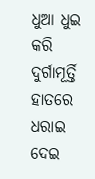ଧୁଆ ଧୁଇ କରି ଦୁର୍ଗାମୂର୍ତ୍ତି ହାତରେ ଧରାଇ ଦେଇ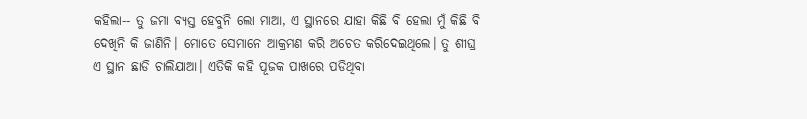କହିଲା-- ତୁ ଜମା ବ୍ଯସ୍ତ ହେବୁନି ଲୋ ମାଆ, ଏ ସ୍ଥାନରେ ଯାହା କିଛି ବି ହେଲା ମୁଁ କିଛି ବି ଦେଖିନି କି ଜାଣିନି। ମୋତେ ସେମାନେ ଆକ୍ରମଣ କରି ଅଚେତ କରିଦେଇଥିଲେ। ତୁ ଶୀଘ୍ର ଏ ସ୍ଥାନ ଛାଡି ଚାଲିଯାଆ। ଏତିକି କହି ପୂଜକ ପାଖରେ ପଡିଥିବା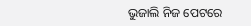ଭୁଜାଲି ନିଜ ପେଟରେ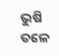ଭୁଷି ତଳେ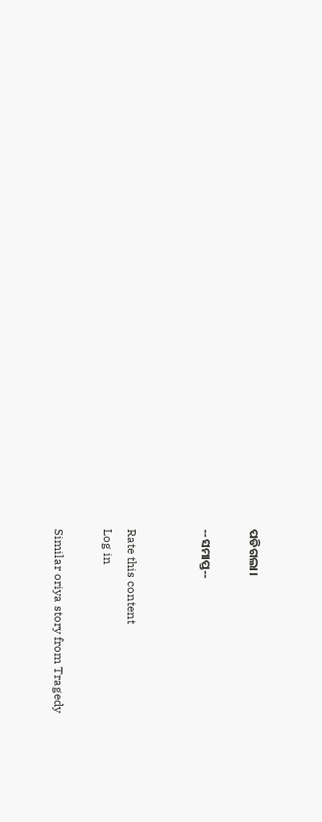ପଡିଗଲା।

--ସମାପ୍ତ--


Rate this content
Log in

Similar oriya story from Tragedy